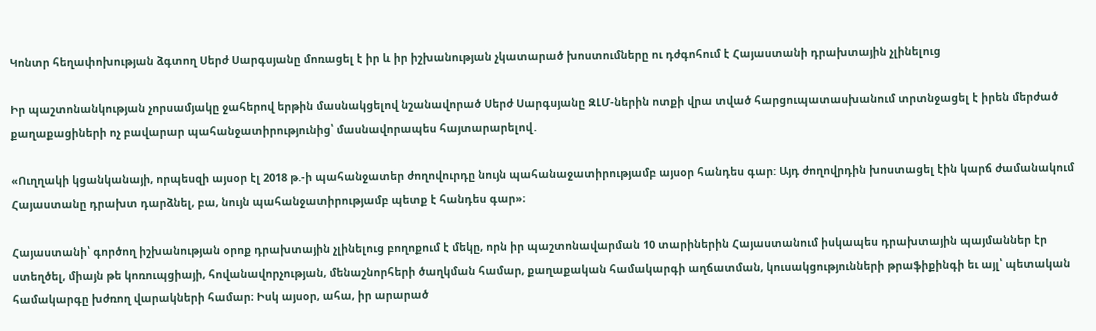Կոնտր հեղափոխության ձգտող Սերժ Սարգսյանը մոռացել է իր և իր իշխանության չկատարած խոստումները ու դժգոհում է Հայաստանի դրախտային չլինելուց

Իր պաշտոնանկության չորսամյակը ջահերով երթին մասնակցելով նշանավորած Սերժ Սարգսյանը ԶԼՄ-ներին ոտքի վրա տված հարցուպատասխանում տրտնջացել է իրեն մերժած քաղաքացիների ոչ բավարար պահանջատիրությունից՝ մասնավորապես հայտարարելով․

«Ուղղակի կցանկանայի, որպեսզի այսօր էլ 2018 թ.-ի պահանջատեր ժողովուրդը նույն պահանաջատիրությամբ այսօր հանդես գար: Այդ ժողովրդին խոստացել էին կարճ ժամանակում Հայաստանը դրախտ դարձնել, բա, նույն պահանջատիրությամբ պետք է հանդես գար»։

Հայաստանի՝ գործող իշխանության օրոք դրախտային չլինելուց բողոքում է մեկը, որն իր պաշտոնավարման 10 տարիներին Հայաստանում իսկապես դրախտային պայմաններ էր ստեղծել, միայն թե կոռուպցիայի, հովանավորչության, մենաշնորհերի ծաղկման համար, քաղաքական համակարգի աղճատման, կուսակցությունների թրաֆիքինգի եւ այլ՝ պետական համակարգը խժռող վարակների համար։ Իսկ այսօր, ահա, իր արարած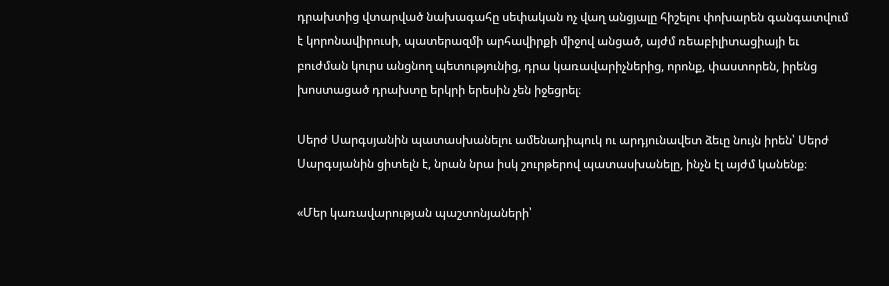դրախտից վտարված նախագահը սեփական ոչ վաղ անցյալը հիշելու փոխարեն գանգատվում է կորոնավիրուսի, պատերազմի արհավիրքի միջով անցած, այժմ ռեաբիլիտացիայի եւ բուժման կուրս անցնող պետությունից, դրա կառավարիչներից, որոնք, փաստորեն, իրենց խոստացած դրախտը երկրի երեսին չեն իջեցրել։

Սերժ Սարգսյանին պատասխանելու ամենադիպուկ ու արդյունավետ ձեւը նույն իրեն՝ Սերժ Սարգսյանին ցիտելն է, նրան նրա իսկ շուրթերով պատասխանելը, ինչն էլ այժմ կանենք։

«Մեր կառավարության պաշտոնյաների՝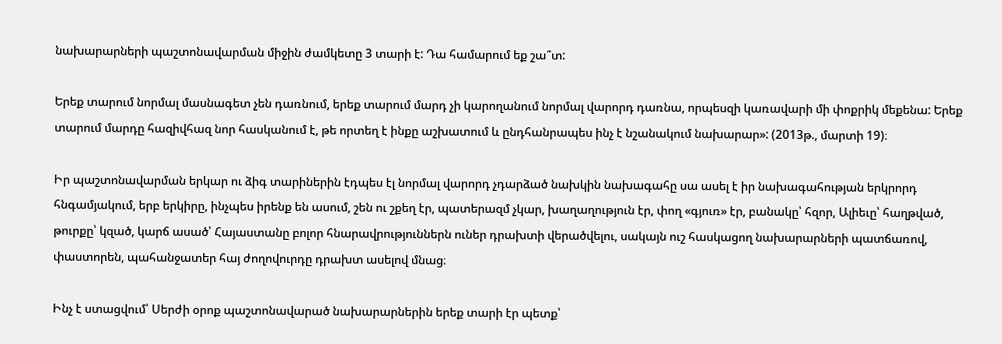նախարարների պաշտոնավարման միջին ժամկետը 3 տարի է: Դա համարում եք շա՞տ:

Երեք տարում նորմալ մասնագետ չեն դառնում, երեք տարում մարդ չի կարողանում նորմալ վարորդ դառնա, որպեսզի կառավարի մի փոքրիկ մեքենա: Երեք տարում մարդը հազիվհազ նոր հասկանում է, թե որտեղ է ինքը աշխատում և ընդհանրապես ինչ է նշանակում նախարար»: (2013թ., մարտի 19)։

Իր պաշտոնավարման երկար ու ձիգ տարիներին էդպես էլ նորմալ վարորդ չդարձած նախկին նախագահը սա ասել է իր նախագահության երկրորդ հնգամյակում, երբ երկիրը, ինչպես իրենք են ասում, շեն ու շքեղ էր, պատերազմ չկար, խաղաղություն էր, փող «գյուռ» էր, բանակը՝ հզոր, Ալիեւը՝ հաղթված, թուրքը՝ կզած, կարճ ասած՝ Հայաստանը բոլոր հնարավրություններն ուներ դրախտի վերածվելու, սակայն ուշ հասկացող նախարարների պատճառով, փաստորեն, պահանջատեր հայ ժողովուրդը դրախտ ասելով մնաց։

Ինչ է ստացվում՝ Սերժի օրոք պաշտոնավարած նախարարներին երեք տարի էր պետք՝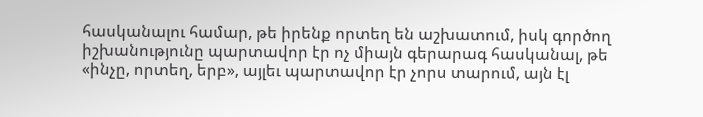հասկանալու համար, թե իրենք որտեղ են աշխատում, իսկ գործող իշխանությունը պարտավոր էր ոչ միայն գերարագ հասկանալ, թե «ինչը, որտեղ, երբ», այլեւ պարտավոր էր չորս տարում, այն էլ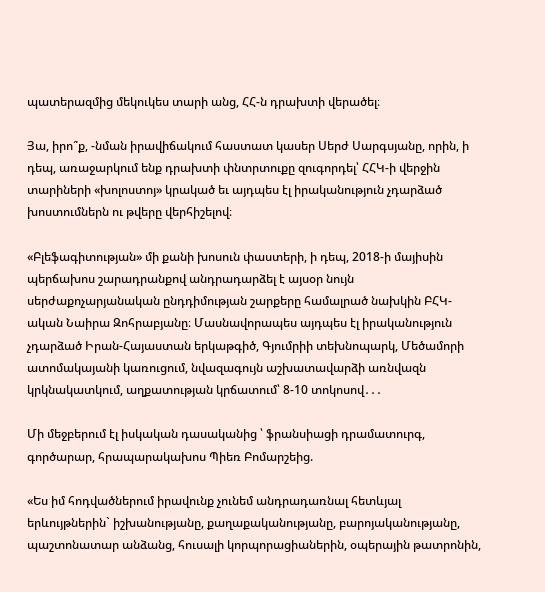պատերազմից մեկուկես տարի անց, ՀՀ-ն դրախտի վերածել։

Յա, իրո՞ք, -նման իրավիճակում հաստատ կասեր Սերժ Սարգսյանը, որին, ի դեպ, առաջարկում ենք դրախտի փնտրտուքը զուգորդել՝ ՀՀԿ-ի վերջին տարիների «խոլոստոյ» կրակած եւ այդպես էլ իրականություն չդարձած խոստումներն ու թվերը վերհիշելով։

«Բլեֆագիտության» մի քանի խոսուն փաստերի, ի դեպ, 2018-ի մայիսին պերճախոս շարադրանքով անդրադարձել է այսօր նույն սերժաքոչարյանական ընդդիմության շարքերը համալրած նախկին ԲՀԿ-ական Նաիրա Զոհրաբյանը։ Մասնավորապես այդպես էլ իրականություն չդարձած Իրան-Հայաստան երկաթգիծ, Գյումրիի տեխնոպարկ, Մեծամորի ատոմակայանի կառուցում, նվազագույն աշխատավարձի առնվազն կրկնակատկում, աղքատության կրճատում՝ 8-10 տոկոսով․․․

Մի մեջբերում էլ իսկական դասականից ՝ ֆրանսիացի դրամատուրգ, գործարար, հրապարակախոս Պիեռ Բոմարշեից.

«Ես իմ հոդվածներում իրավունք չունեմ անդրադառնալ հետևյալ երևույթներին` իշխանությանը, քաղաքականությանը, բարոյականությանը, պաշտոնատար անձանց, հուսալի կորպորացիաներին, օպերային թատրոնին,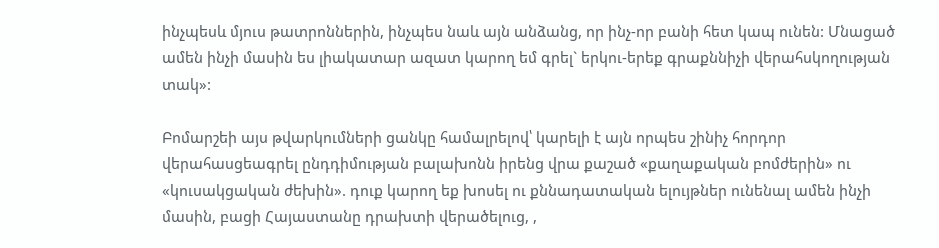ինչպեսև մյուս թատրոններին, ինչպես նաև այն անձանց, որ ինչ-որ բանի հետ կապ ունեն: Մնացած ամեն ինչի մասին ես լիակատար ազատ կարող եմ գրել` երկու-երեք գրաքննիչի վերահսկողության տակ»:

Բոմարշեի այս թվարկումների ցանկը համալրելով՝ կարելի է այն որպես շինիչ հորդոր վերահասցեագրել ընդդիմության բալախոնն իրենց վրա քաշած «քաղաքական բոմժերին» ու «կուսակցական ժեխին». դուք կարող եք խոսել ու քննադատական ելույթներ ունենալ ամեն ինչի մասին, բացի Հայաստանը դրախտի վերածելուց, ,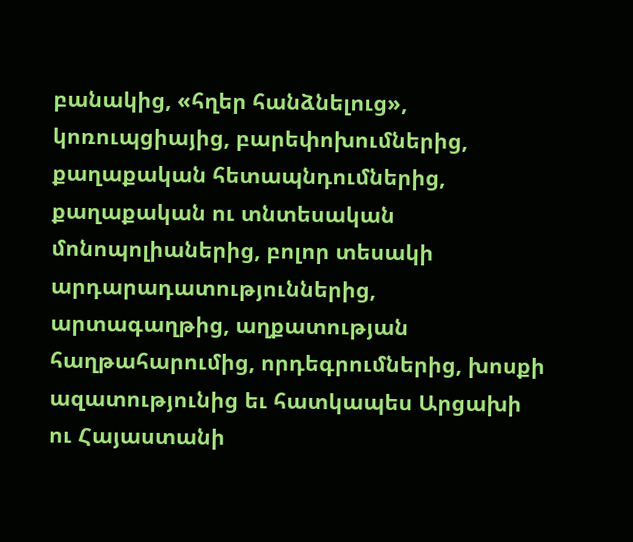բանակից, «հղեր հանձնելուց», կոռուպցիայից, բարեփոխումներից, քաղաքական հետապնդումներից, քաղաքական ու տնտեսական մոնոպոլիաներից, բոլոր տեսակի արդարադատություններից, արտագաղթից, աղքատության հաղթահարումից, որդեգրումներից, խոսքի ազատությունից եւ հատկապես Արցախի ու Հայաստանի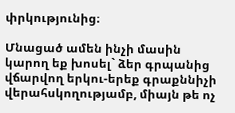փրկությունից։

Մնացած ամեն ինչի մասին կարող եք խոսել` ձեր գրպանից վճարվող երկու-երեք գրաքննիչի վերահսկողությամբ, միայն թե ոչ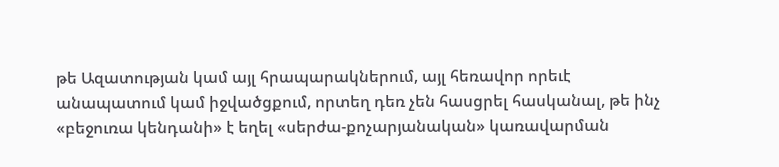թե Ազատության կամ այլ հրապարակներում, այլ հեռավոր որեւէ անապատում կամ իջվածցքում, որտեղ դեռ չեն հասցրել հասկանալ, թե ինչ «բեջուռա կենդանի» է եղել «սերժա-քոչարյանական» կառավարման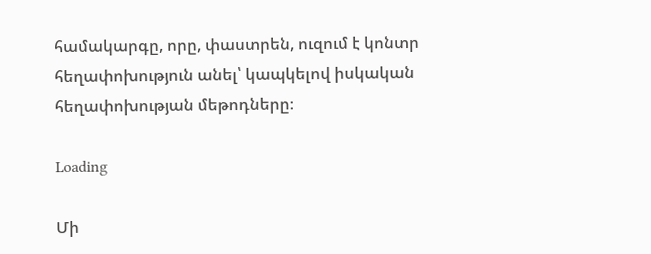համակարգը, որը, փաստրեն, ուզում է կոնտր հեղափոխություն անել՝ կապկելով իսկական հեղափոխության մեթոդները։

Loading

Մի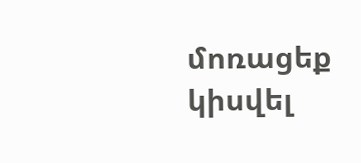մոռացեք կիսվել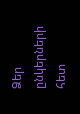Ձեր ընկերների հետ